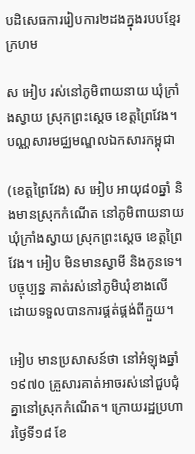បដិសេធការរៀបការ២ដងក្នុងរបបខ្មែរក្រហម

ស អៀប រស់នៅភូមិពាយនាយ ឃុំក្រាំងស្វាយ ស្រុកព្រះស្ដេច ខេត្តព្រៃវែង។ បណ្ណសារមជ្ឈមណ្ឌលឯកសារកម្ពុជា

(ខេត្តព្រៃវែង) ស អៀប អាយុ៨០ឆ្នាំ និងមានស្រុកកំណើត នៅភូមិពាយនាយ ឃុំក្រាំងស្វាយ ស្រុកព្រះស្ដេច ខេត្តព្រៃវែង។ អៀប មិនមានស្វាមី និងកូនទេ។ បច្ចុប្បន្ន គាត់រស់នៅភូមិឃុំខាងលើ ដោយទទួលបានការផ្គត់ផ្គង់ពីក្មួយ។

អៀប មានប្រសាសន៍ថា នៅអំឡុងឆ្នាំ១៩៧០ គ្រួសារគាត់អាចរស់នៅជួបជុំគ្នានៅស្រុកកំណើត។ ក្រោយរដ្ឋប្រហារថ្ងៃទី១៨ ខែ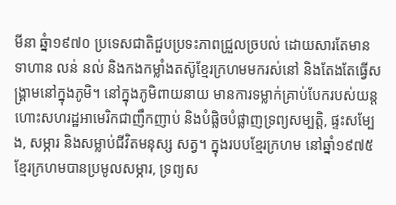មីនា ឆ្នំា១៩៧០ ប្រទេសជាតិជួបប្រទះភាពជ្រួលច្របល់ ដោយសារតែមានទាហាន លន់ នល់ និងកងកម្លាំងតស៊ូខ្មែរក្រហមមករស់នៅ និងតែងតែធ្វើសង្រ្គាមនៅក្នុងភូមិ។ នៅក្នុងភូមិពាយនាយ មានការទម្លាក់គ្រាប់បែករបស់យន្តហោះសហរដ្ឋអាមេរិកជាញឹកញាប់ និងបំផ្លិចបំផ្លាញទ្រព្យសម្បត្តិ, ផ្ទះសម្បែង, សម្ភារ និងសម្លាប់ជីវិតមនុស្ស សត្វ។ ក្នុងរបបខ្មែរក្រហម នៅឆ្នាំ១៩៧៥ ខ្មែរក្រហមបានប្រមូលសម្ភារ, ទ្រព្យស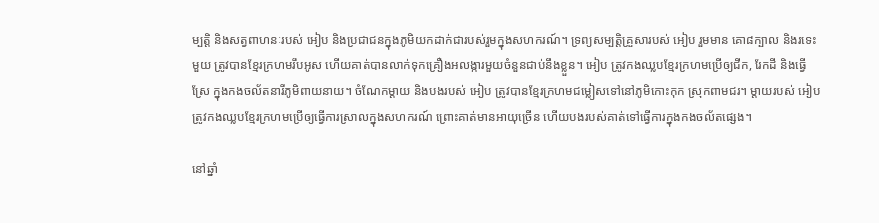ម្បត្តិ និងសត្វពាហនៈរបស់ អៀប និងប្រជាជនក្នុងភូមិយកដាក់ជារបស់រួមក្នុងសហករណ៍។ ទ្រព្យសម្បត្តិគ្រួសារបស់ អៀប រួមមាន គោ៨ក្បាល និងរទេះមួយ ត្រូវបានខ្មែរក្រហមរឹបអូស ហើយគាត់បានលាក់ទុកគ្រឿងអលង្ការមួយចំនួនជាប់នឹងខ្លួន។ អៀប ត្រូវកងឈ្លបខ្មែរក្រហមប្រើឲ្យជីក, រែកដី និងធ្វើស្រែ ក្នុងកងចល័តនារីភូមិពាយនាយ។ ចំណែកម្តាយ និងបងរបស់ អៀប ត្រូវបានខ្មែរក្រហមជម្លៀសទៅនៅភូមិកោះកុក ស្រុកពាមជរ។ ម្តាយរបស់ អៀប ត្រូវកងឈ្លបខ្មែរក្រហមប្រើឲ្យធ្វើការស្រាលក្នុងសហករណ៍ ព្រោះគាត់មានអាយុច្រើន ហើយបងរបស់គាត់ទៅធ្វើការក្នុងកងចល័តផ្សេង។

នៅឆ្នាំ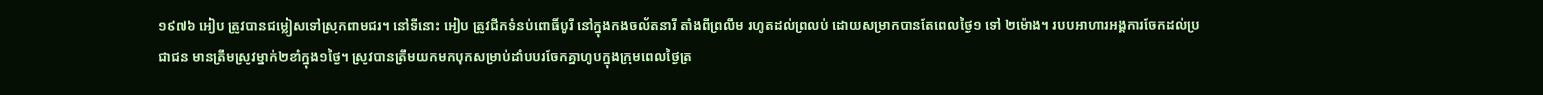១៩៧៦ អៀប ត្រូវបានជម្លៀសទៅស្រុកពាមជរ។ នៅទីនោះ អៀប ត្រូវជីកទំនប់ពោធិ៍បូរី នៅក្នុងកងចល័តនារី តាំងពីព្រលឹម រហូតដល់ព្រលប់ ដោយសម្រាកបានតែពេលថ្ងៃ១ ទៅ ២ម៉ោង។ របបអាហារអង្គការចែកដល់ប្រជាជន មានត្រឹមស្រូវម្នាក់២ខាំក្នុង១ថ្ងៃ។ ស្រូវបានត្រឹមយកមកបុកសម្រាប់ដាំបបរចែកគ្នាហូបក្នុងក្រុមពេលថ្ងៃត្រ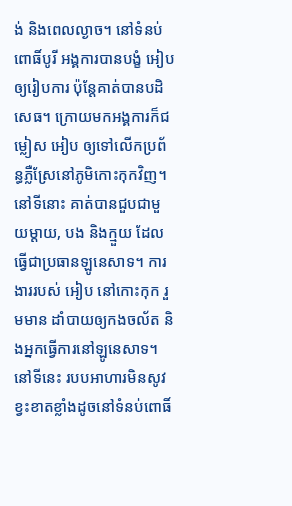ង់ និងពេលល្ងាច។ នៅទំនប់ពោធិ៍បូរី អង្គការបានបង្ខំ អៀប ឲ្យរៀបការ ប៉ុន្តែគាត់បានបដិសេធ។ ក្រោយមកអង្គការក៏ជម្លៀស អៀប ឲ្យទៅលើកប្រព័ន្ធភ្លឺស្រែនៅភូមិកោះកុកវិញ។ នៅទីនោះ គាត់បានជួបជាមួយម្តាយ, បង និងក្មួយ ដែលធ្វើជាប្រធានឡូនេសាទ។ ការងាររបស់ អៀប នៅកោះកុក រួមមាន ដាំបាយឲ្យកងចល័ត និងអ្នកធ្វើការនៅឡូនេសាទ។ នៅទីនេះ របបអាហារមិនសូវខ្វះខាតខ្លាំងដូចនៅទំនប់ពោធិ៍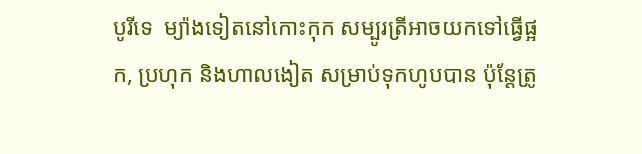បូរីទេ  ម្យ៉ាងទៀតនៅកោះកុក សម្បូរត្រីអាចយកទៅធ្វើផ្អក, ប្រហុក និងហាលងៀត សម្រាប់ទុកហូបបាន ប៉ុន្តែត្រូ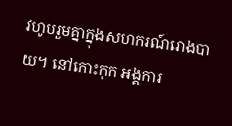វហូបរួមគ្នាក្នុងសហករណ៍រោងបាយ។ នៅកោះកុក អង្គការ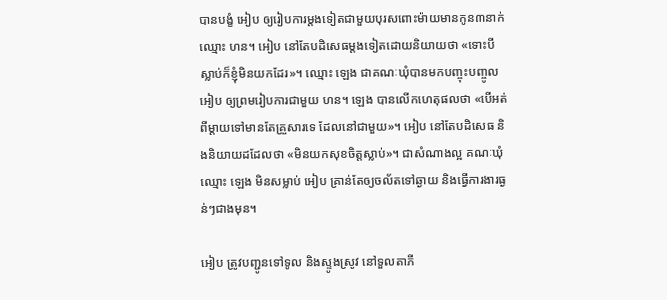បានបង្ខំ អៀប ឲ្យរៀបការម្ដងទៀតជាមួយបុរសពោះម៉ាយមានកូន៣នាក់ឈ្មោះ ហន។ អៀប នៅតែបដិសេធម្ដងទៀតដោយនិយាយថា «ទោះបីស្លាប់ក៏ខ្ញុំមិនយកដែរ»។ ឈ្មោះ ឡេង ជាគណៈឃុំបានមកបញ្ចុះបញ្ចូល អៀប ឲ្យព្រមរៀបការជាមួយ ហន។ ឡេង បានលើកហេតុផលថា «បើអត់ពីម្ដាយទៅមានតែគ្រួសារទេ ដែលនៅជាមួយ»។ អៀប នៅតែបដិសេធ និងនិយាយដដែលថា «មិនយកសុខចិត្តស្លាប់»។ ជាសំណាងល្អ គណៈឃុំឈ្មោះ ឡេង មិនសម្លាប់ អៀប គ្រាន់តែឲ្យចល័តទៅឆ្ងាយ និងធ្វើការងារធ្ងន់ៗជាងមុន។

អៀប ត្រូវបញ្ជូនទៅទូល និងស្ទូងស្រូវ នៅទួលតាភី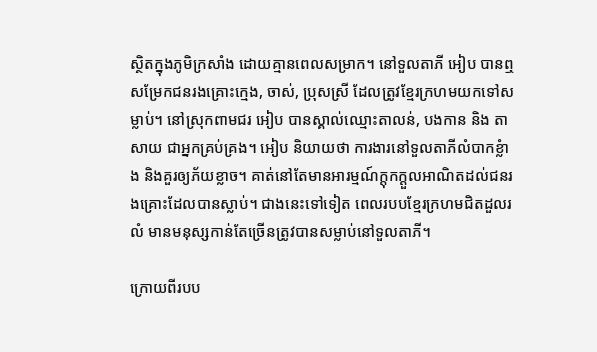ស្ថិតក្នុងភូមិក្រសាំង ដោយគ្មានពេលសម្រាក។ នៅទួលតាភី អៀប បានឮសម្រែកជនរងគ្រោះក្មេង, ចាស់, ប្រុសស្រី ដែលត្រូវខ្មែរក្រហមយកទៅសម្លាប់។ នៅស្រុកពាមជរ អៀប បានស្គាល់ឈ្មោះតាលន់, បងកាន និង តាសាយ ជាអ្នកគ្រប់គ្រង។ អៀប និយាយថា ការងារនៅទួលតាភីលំបាកខ្លំាង និងគួរឲ្យភ័យខ្លាច។ គាត់នៅតែមានអារម្មណ៍ក្ដុកក្ដួលអាណិតដល់ជនរងគ្រោះដែលបានស្លាប់។ ជាងនេះទៅទៀត ពេលរបបខ្មែរក្រហមជិតដួលរលំ មានមនុស្សកាន់តែច្រើនត្រូវបានសម្លាប់នៅទួលតាភី។

ក្រោយពីរបប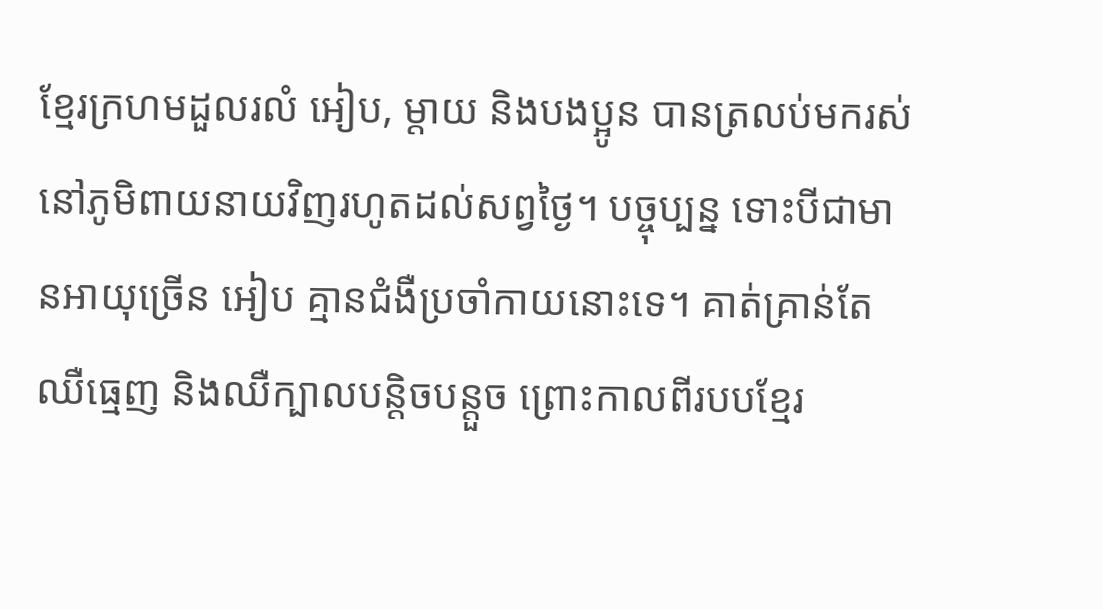ខ្មែរក្រហមដួលរលំ អៀប, ម្តាយ និងបងប្អូន បានត្រលប់មករស់នៅភូមិពាយនាយវិញរហូតដល់សព្វថ្ងៃ។ បច្ចុប្បន្ន ទោះបីជាមានអាយុច្រើន អៀប គ្មានជំងឺប្រចាំកាយនោះទេ។ គាត់គ្រាន់តែឈឺធ្មេញ និងឈឺក្បាលបន្តិចបន្តួច ព្រោះកាលពីរបបខ្មែរ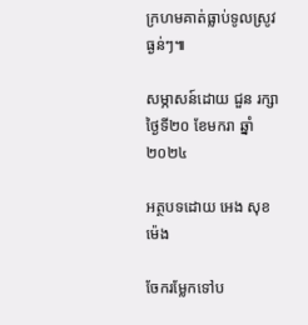ក្រហមគាត់ធ្លាប់ទូលស្រូវធ្ងន់ៗ៕

សម្ភាសន៍ដោយ ជួន រក្សា ថ្ងៃទី២០ ខែមករា ឆ្នាំ២០២៤

អត្ថបទដោយ អេង សុខម៉េង

ចែករម្លែកទៅប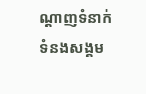ណ្តាញទំនាក់ទំនងសង្គម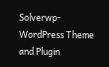Solverwp- WordPress Theme and Plugin